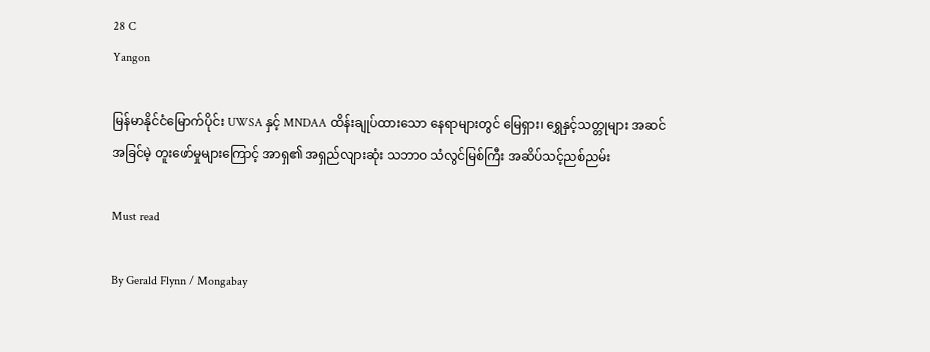28 C
Yangon

မြန်မာနိုင်ငံမြောက်ပိုင်း UWSA နှင့် MNDAA ထိန်းချုပ်ထားသော နေရာများတွင် မြေရှား၊ ရွှေနှင့်သတ္တုများ အဆင်အခြင်မဲ့ တူးဖော်မှုများကြောင့် အာရှ၏ အရှည်လျားဆုံး သဘာဝ သံလွင်မြစ်ကြီး အဆိပ်သင့်ညစ်ညမ်း

Must read

By Gerald Flynn / Mongabay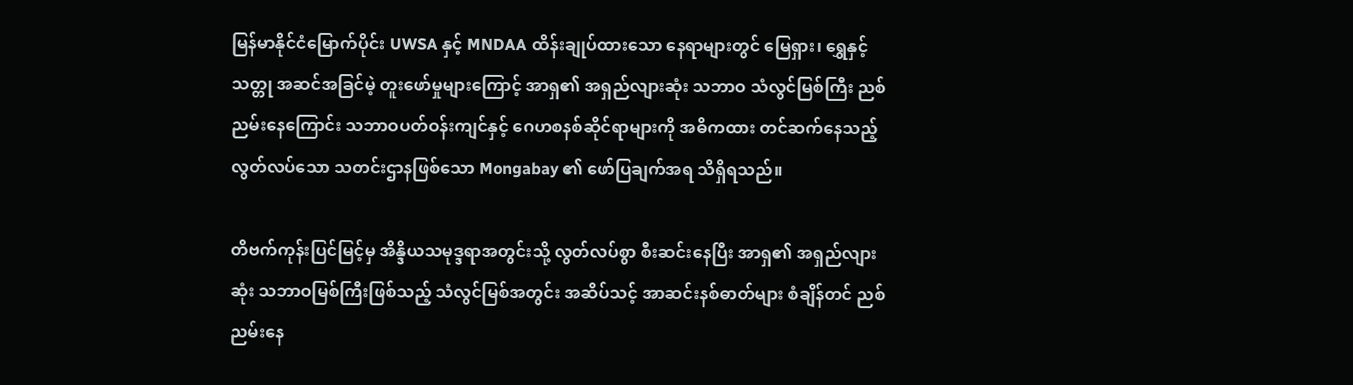မြန်မာနိုင်ငံမြောက်ပိုင်း UWSA နှင့် MNDAA ထိန်းချုပ်ထားသော နေရာများတွင် မြေရှား၊ ရွှေနှင့်သတ္တု အဆင်အခြင်မဲ့ တူးဖော်မှုများကြောင့် အာရှ၏ အရှည်လျားဆုံး သဘာဝ သံလွင်မြစ်ကြီး ညစ်ညမ်းနေကြောင်း သဘာဝပတ်ဝန်းကျင်နှင့် ဂေဟစနစ်ဆိုင်ရာများကို အဓိကထား တင်ဆက်နေသည့် လွတ်လပ်သော သတင်းဌာနဖြစ်သော Mongabay ၏ ဖော်ပြချက်အရ သိရှိရသည်။

တိဗက်ကုန်းပြင်မြင့်မှ အိန္ဒိယသမုဒ္ဒရာအတွင်းသို့ လွတ်လပ်စွာ စီးဆင်းနေပြီး အာရှ၏ အရှည်လျားဆုံး သဘာဝမြစ်ကြီးဖြစ်သည့် သံလွင်မြစ်အတွင်း အဆိပ်သင့် အာဆင်းနစ်ဓာတ်များ စံချိန်တင် ညစ်ညမ်းနေ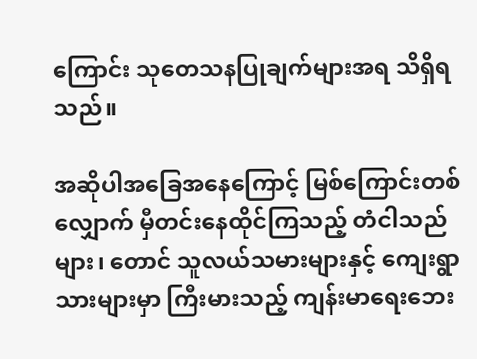ကြောင်း သုတေသနပြုချက်များအရ သိရှိရသည်။

အဆိုပါအခြေအနေကြောင့် မြစ်ကြောင်းတစ်လျှောက် မှီတင်းနေထိုင်ကြသည့် တံငါသည်များ၊ တောင် သူလယ်သမားများနှင့် ကျေးရွာသားများမှာ ကြီးမားသည့် ကျန်းမာရေးဘေး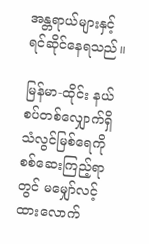အန္တရာယ်များနှင့် ရင်ဆိုင်နေရသည်။

မြန်မာ-ထိုင်း နယ်စပ်တစ်လျှောက်ရှိ သံလွင်မြစ်ရေကို စစ်ဆေးကြည့်ရာတွင် မမျှော်လင့်ထားလောက်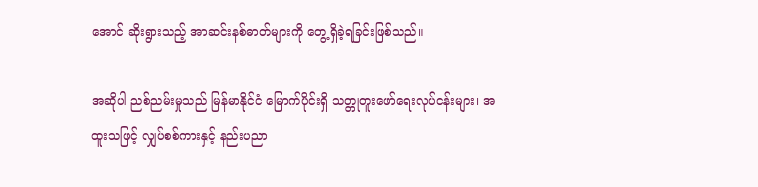အောင် ဆိုးရွားသည့် အာဆင်းနစ်ဓာတ်များကို တွေ့ရှိခဲ့ရခြင်းဖြစ်သည်။

အဆိုပါ ညစ်ညမ်းမှုသည် မြန်မာနိုင်ငံ မြောက်ပိုင်းရှိ သတ္တုတူးဖော်ရေးလုပ်ငန်းများ၊ အထူးသဖြင့် လျှပ်စစ်ကားနှင့် နည်းပညာ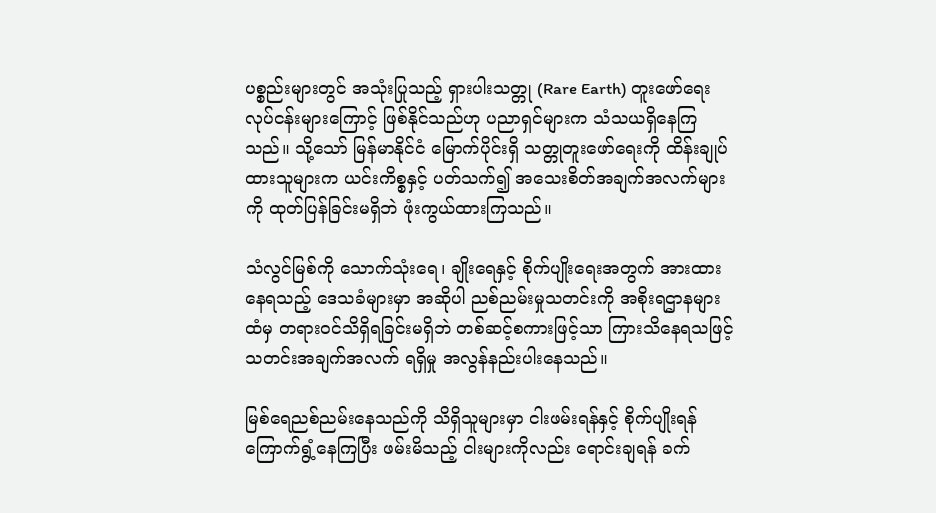ပစ္စည်းများတွင် အသုံးပြုသည့် ရှားပါးသတ္တု (Rare Earth) တူးဖော်ရေးလုပ်ငန်းများကြောင့် ဖြစ်နိုင်သည်ဟု ပညာရှင်များက သံသယရှိနေကြသည်။ သို့သော် မြန်မာနိုင်ငံ မြောက်ပိုင်းရှိ သတ္တုတူးဖော်ရေးကို ထိန်းချုပ်ထားသူများက ယင်းကိစ္စနှင့် ပတ်သက်၍ အသေးစိတ်အချက်အလက်များကို ထုတ်ပြန်ခြင်းမရှိဘဲ ဖုံးကွယ်ထားကြသည်။

သံလွင်မြစ်ကို သောက်သုံးရေ၊ ချိုးရေနှင့် စိုက်ပျိုးရေးအတွက် အားထားနေရသည့် ဒေသခံများမှာ အဆိုပါ ညစ်ညမ်းမှုသတင်းကို အစိုးရဌာနများထံမှ တရားဝင်သိရှိရခြင်းမရှိဘဲ တစ်ဆင့်စကားဖြင့်သာ ကြားသိနေရသဖြင့် သတင်းအချက်အလက် ရရှိမှု အလွန်နည်းပါးနေသည်။

မြစ်ရေညစ်ညမ်းနေသည်ကို သိရှိသူများမှာ ငါးဖမ်းရန်နှင့် စိုက်ပျိုးရန် ကြောက်ရွံ့နေကြပြီး ဖမ်းမိသည့် ငါးများကိုလည်း ရောင်းချရန် ခက်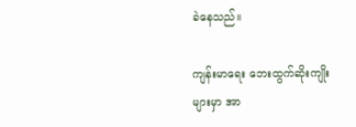ခဲနေသည်။

ကျန်းမာရေး ဘေးထွက်ဆိုးကျိုးများမှာ အာ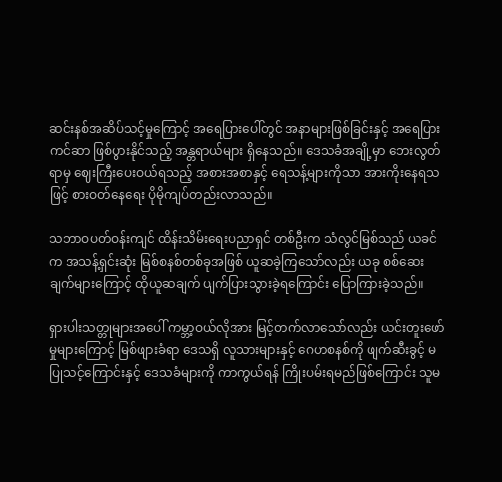ဆင်းနစ်အဆိပ်သင့်မှုကြောင့် အရေပြားပေါ်တွင် အနာများဖြစ်ခြင်းနှင့် အရေပြားကင်ဆာ ဖြစ်ပွားနိုင်သည့် အန္တရာယ်များ ရှိနေသည်။ ဒေသခံအချို့မှာ ဘေးလွတ်ရာမှ ဈေးကြီးပေးဝယ်ရသည့် အစားအစာနှင့် ရေသန့်များကိုသာ အားကိုးနေရသဖြင့် စားဝတ်နေရေး ပိုမိုကျပ်တည်းလာသည်။

သဘာဝပတ်ဝန်းကျင် ထိန်းသိမ်းရေးပညာရှင် တစ်ဦးက သံလွင်မြစ်သည် ယခင်က အသန့်ရှင်းဆုံး မြစ်စနစ်တစ်ခုအဖြစ် ယူဆခဲ့ကြသော်လည်း ယခု စစ်ဆေးချက်များကြောင့် ထိုယူဆချက် ပျက်ပြားသွားခဲ့ရကြောင်း ပြောကြားခဲ့သည်။

ရှားပါးသတ္တုများအပေါ် ကမ္ဘာ့ဝယ်လိုအား မြင့်တက်လာသော်လည်း ယင်းတူးဖော်မှုများကြောင့် မြစ်ဖျားခံရာ ဒေသရှိ လူသားများနှင့် ဂေဟစနစ်ကို ဖျက်ဆီးခွင့် မပြုသင့်ကြောင်းနှင့် ဒေသခံများကို ကာကွယ်ရန် ကြိုးပမ်းရမည်ဖြစ်ကြောင်း သူမ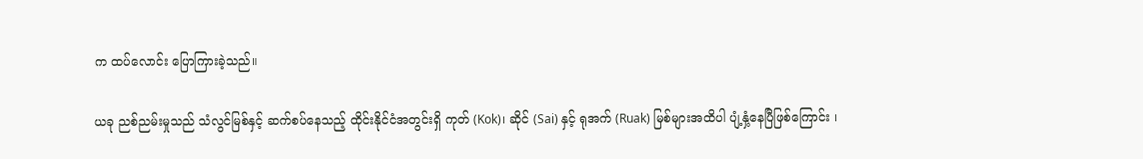က ထပ်လောင်း ပြောကြားခဲ့သည်။

ယခု ညစ်ညမ်းမှုသည် သံလွင်မြစ်နှင့် ဆက်စပ်နေသည့် ထိုင်းနိုင်ငံအတွင်းရှိ ကုတ် (Kok)၊ ဆိုင် (Sai) နှင့် ရုအက် (Ruak) မြစ်များအထိပါ ပျံ့နှံ့နေပြီဖြစ်ကြောင်း ၊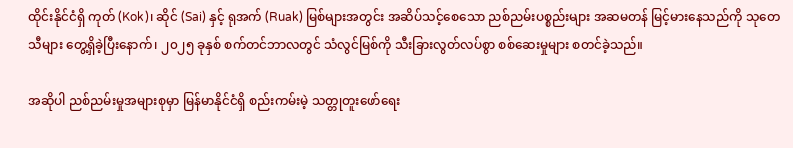ထိုင်းနိုင်ငံရှိ ကုတ် (Kok)၊ ဆိုင် (Sai) နှင့် ရုအက် (Ruak) မြစ်များအတွင်း အဆိပ်သင့်စေသော ညစ်ညမ်းပစ္စည်းများ အဆမတန် မြင့်မားနေသည်ကို သုတေသီများ တွေ့ရှိခဲ့ပြီးနောက်၊ ၂၀၂၅ ခုနှစ် စက်တင်ဘာလတွင် သံလွင်မြစ်ကို သီးခြားလွတ်လပ်စွာ စစ်ဆေးမှုများ စတင်ခဲ့သည်။

အဆိုပါ ညစ်ညမ်းမှုအများစုမှာ မြန်မာနိုင်ငံရှိ စည်းကမ်းမဲ့ သတ္တုတူးဖော်ရေး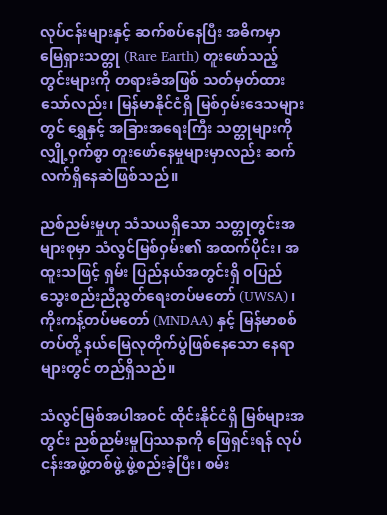လုပ်ငန်းများနှင့် ဆက်စပ်နေပြီး အဓိကမှာ မြေရှားသတ္တု (Rare Earth) တူးဖော်သည့်တွင်းများကို တရားခံအဖြစ် သတ်မှတ်ထားသော်လည်း၊ မြန်မာနိုင်ငံရှိ မြစ်ဝှမ်းဒေသများတွင် ရွှေနှင့် အခြားအရေးကြီး သတ္တုများကို လျှို့ဝှက်စွာ တူးဖော်နေမှုများမှာလည်း ဆက်လက်ရှိနေဆဲဖြစ်သည်။

ညစ်ညမ်းမှုဟု သံသယရှိသော သတ္တုတွင်းအများစုမှာ သံလွင်မြစ်ဝှမ်း၏ အထက်ပိုင်း၊ အထူးသဖြင့် ရှမ်း ပြည်နယ်အတွင်းရှိ ဝပြည်သွေးစည်းညီညွတ်ရေးတပ်မတော် (UWSA)၊ ကိုးကန့်တပ်မတော် (MNDAA) နှင့် မြန်မာစစ်တပ်တို့ နယ်မြေလုတိုက်ပွဲဖြစ်နေသော နေရာများတွင် တည်ရှိသည်။

သံလွင်မြစ်အပါအဝင် ထိုင်းနိုင်ငံရှိ မြစ်များအတွင်း ညစ်ညမ်းမှုပြဿနာကို ဖြေရှင်းရန် လုပ်ငန်းအဖွဲ့တစ်ဖွဲ့ ဖွဲ့စည်းခဲ့ပြီး၊ စမ်း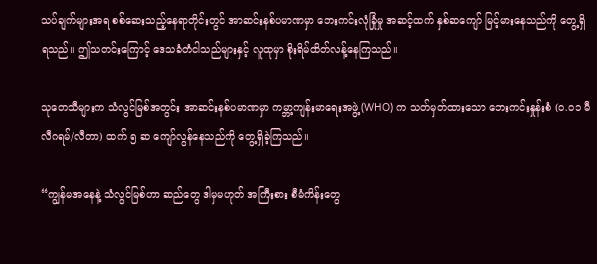သပ်ချက်များအရ စစ်ဆေးသည့်နေရာတိုင်းတွင် အာဆင်းနစ်ပမာဏမှာ ဘေးကင်းလုံခြုံမှု အဆင့်ထက် နှစ်ဆကျော် မြင့်မားနေသည်ကို တွေ့ရှိရသည်။ ဤသတင်းကြောင့် ဒေသခံတံငါသည်များနှင့် လူထုမှာ စိုးရိမ်ထိတ်လန့်နေကြသည်။

သုတေသီများက သံလွင်မြစ်အတွင်း အာဆင်းနစ်ပမာဏမှာ ကမ္ဘာ့ကျန်းမာရေးအဖွဲ့ (WHO) က သတ်မှတ်ထားသော ဘေးကင်းနှုန်းစံ (၀.၀၁ မီလီဂရမ်/လီတာ) ထက် ၅ ဆ ကျော်လွန်နေသည်ကို တွေ့ရှိခဲ့ကြသည်။

“ကျွန်မအနေနဲ့ သံလွင်မြစ်ဟာ ဆည်တွေ ဒါမှမဟုတ် အကြီးစား စီမံကိန်းတွေ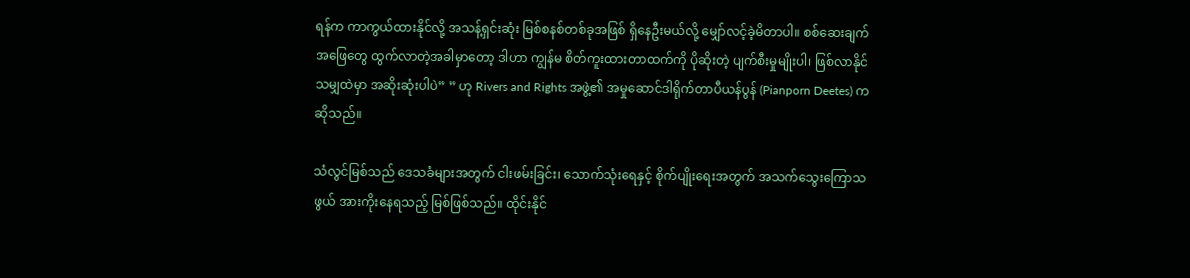ရန်က ကာကွယ်ထားနိုင်လို့ အသန့်ရှင်းဆုံး မြစ်စနစ်တစ်ခုအဖြစ် ရှိနေဦးမယ်လို့ မျှော်လင့်ခဲ့မိတာပါ။ စစ်ဆေးချက်အဖြေတွေ ထွက်လာတဲ့အခါမှာတော့ ဒါဟာ ကျွန်မ စိတ်ကူးထားတာထက်ကို ပိုဆိုးတဲ့ ပျက်စီးမှုမျိုးပါ၊ ဖြစ်လာနိုင်သမျှထဲမှာ အဆိုးဆုံးပါပဲ” ” ဟု Rivers and Rights အဖွဲ့၏ အမှုဆောင်ဒါရိုက်တာပီယန်ပွန် (Pianporn Deetes) က ဆိုသည်။

သံလွင်မြစ်သည် ဒေသခံများအတွက် ငါးဖမ်းခြင်း၊ သောက်သုံးရေနှင့် စိုက်ပျိုးရေးအတွက် အသက်သွေးကြောသဖွယ် အားကိုးနေရသည့် မြစ်ဖြစ်သည်။ ထိုင်းနိုင်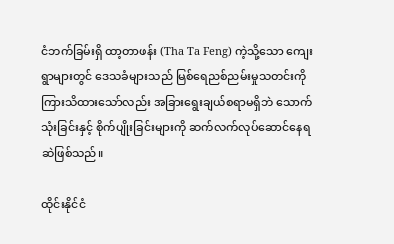ငံဘက်ခြမ်းရှိ ထာ့တာဖန်း (Tha Ta Feng) ကဲ့သို့သော ကျေးရွာများတွင် ဒေသခံများသည် မြစ်ရေညစ်ညမ်းမှုသတင်းကို ကြားသိထားသော်လည်း အခြားရွေးချယ်စရာမရှိဘဲ သောက်သုံးခြင်းနှင့် စိုက်ပျိုးခြင်းများကို ဆက်လက်လုပ်ဆောင်နေရဆဲဖြစ်သည်။

ထိုင်းနိုင်ငံ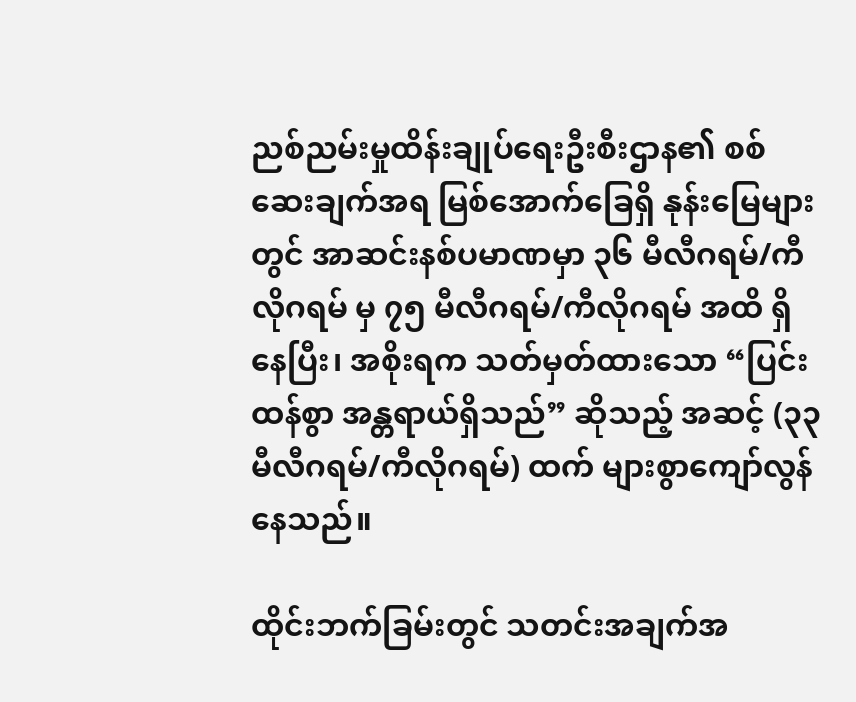ညစ်ညမ်းမှုထိန်းချုပ်ရေးဦးစီးဌာန၏ စစ်ဆေးချက်အရ မြစ်အောက်ခြေရှိ နုန်းမြေများတွင် အာဆင်းနစ်ပမာဏမှာ ၃၆ မီလီဂရမ်/ကီလိုဂရမ် မှ ၇၅ မီလီဂရမ်/ကီလိုဂရမ် အထိ ရှိနေပြီး၊ အစိုးရက သတ်မှတ်ထားသော “ပြင်းထန်စွာ အန္တရာယ်ရှိသည်” ဆိုသည့် အဆင့် (၃၃ မီလီဂရမ်/ကီလိုဂရမ်) ထက် များစွာကျော်လွန်နေသည်။

ထိုင်းဘက်ခြမ်းတွင် သတင်းအချက်အ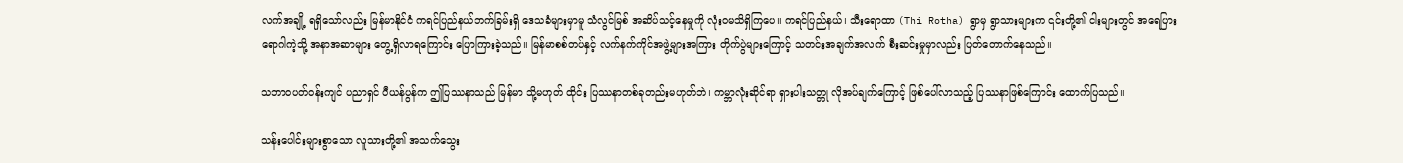လက်အချို့ ရရှိသော်လည်း မြန်မာနိုင်ငံ ကရင်ပြည်နယ်ဘက်ခြမ်းရှိ ဒေသခံများမှာမူ သံလွင်မြစ် အဆိပ်သင့်နေမှုကို လုံးဝမသိရှိကြပေ။ ကရင်ပြည်နယ်၊ သီးရောထာ (Thi Rotha) ရွာမှ ရွာသားများက ၎င်းတို့၏ ငါးများတွင် အရေပြားရောဂါကဲ့သို့ အနာအဆာများ တွေ့ရှိလာရကြောင်း ပြောကြားခဲ့သည်။ မြန်မာစစ်တပ်နှင့် လက်နက်ကိုင်အဖွဲ့များအကြား တိုက်ပွဲများကြောင့် သတင်းအချက်အလက် စီးဆင်းမှုမှာလည်း ပြတ်တောက်နေသည်။

သဘာဝပတ်ဝန်းကျင် ပညာရှင် ပီယန်ပွန်က ဤပြဿနာသည် မြန်မာ သို့မဟုတ် ထိုင်း ပြဿနာတစ်ခုတည်းမဟုတ်ဘဲ၊ ကမ္ဘာလုံးဆိုင်ရာ ရှားပါးသတ္တု လိုအပ်ချက်ကြောင့် ဖြစ်ပေါ်လာသည့် ပြဿနာဖြစ်ကြောင်း ထောက်ပြသည်။

သန်းပေါင်းများစွာသော လူသားတို့၏ အသက်သွေး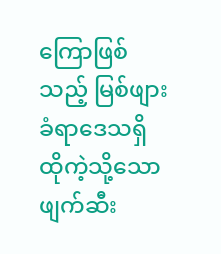ကြောဖြစ်သည့် မြစ်ဖျားခံရာဒေသရှိ ထိုကဲ့သို့သော ဖျက်ဆီး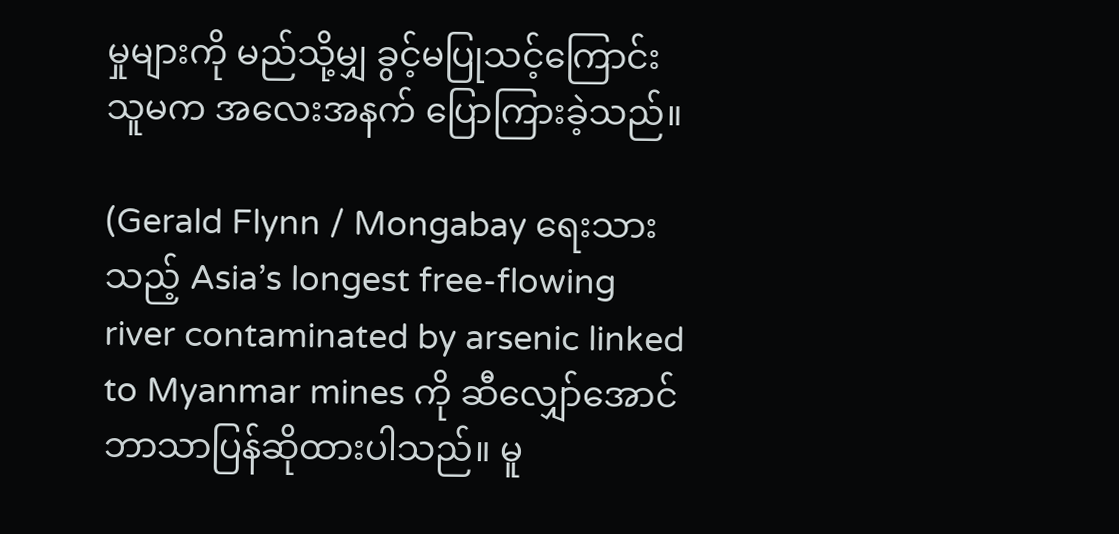မှုများကို မည်သို့မျှ ခွင့်မပြုသင့်ကြောင်း သူမက အလေးအနက် ပြောကြားခဲ့သည်။

(Gerald Flynn / Mongabay ရေးသားသည့် Asia’s longest free-flowing river contaminated by arsenic linked to Myanmar mines ကို ဆီလျှော်အောင် ဘာသာပြန်ဆိုထားပါသည်။ မူ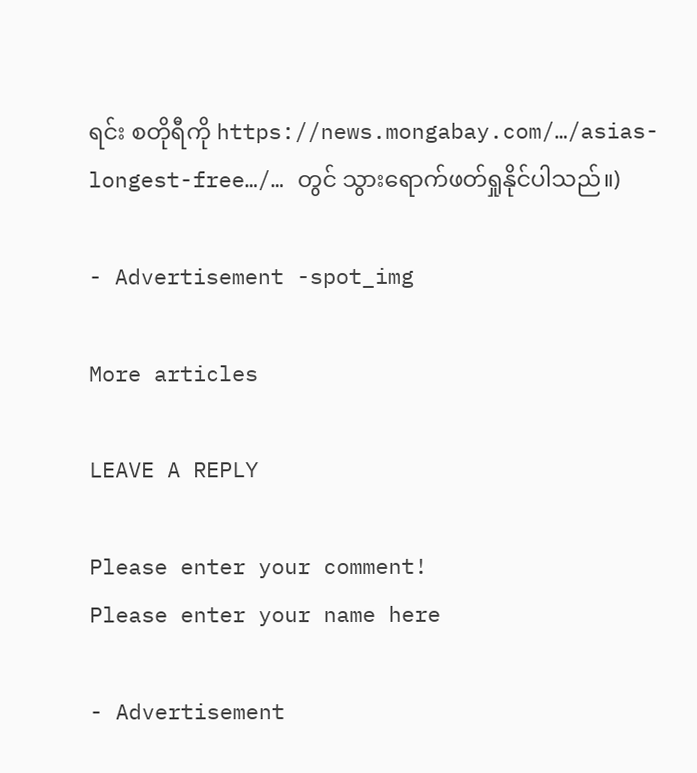ရင်း စတိုရီကို https://news.mongabay.com/…/asias-longest-free…/… တွင် သွားရောက်ဖတ်ရှုနိုင်ပါသည်။)

- Advertisement -spot_img

More articles

LEAVE A REPLY

Please enter your comment!
Please enter your name here

- Advertisement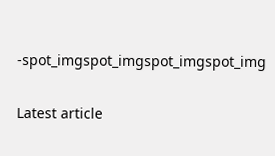-spot_imgspot_imgspot_imgspot_img

Latest article